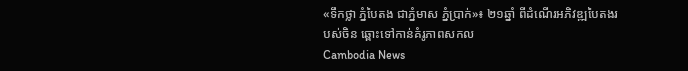«ទឹកថ្លា ភ្នំបៃតង ជាភ្នំមាស ភ្នំប្រាក់»៖ ២១ឆ្នាំ ពីដំណើរអភិវឌ្ឍបៃតងរបស់ចិន ឆ្ពោះទៅកាន់គំរូភាពសកល
Cambodia News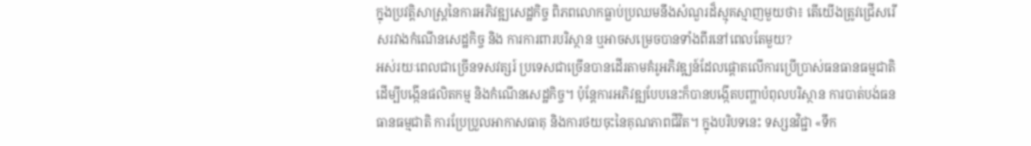ក្នុងប្រវត្តិសាស្ត្រនៃការអភិវឌ្ឍសេដ្ឋកិច្ច ពិភពលោកធ្លាប់ប្រឈមនឹងសំណួរដ៏ស្មុគស្មាញមួយថា៖ តើយើងត្រូវជ្រើសរើសរវាងកំណើនសេដ្ឋកិច្ច និង ការការពារបរិស្ថាន ឬអាចសម្រេចបានទាំងពីរនៅពេលតែមួយ?
អស់រយៈពេលជាច្រើនទសវត្សរ៍ ប្រទេសជាច្រើនបានដើរតាមគំរូអភិវឌ្ឍន៍ដែលផ្តោតលើការប្រើប្រាស់ធនធានធម្មជាតិ ដើម្បីបង្កើនផលិតកម្ម និងកំណើនសេដ្ឋកិច្ច។ ប៉ុន្តែការអភិវឌ្ឍបែបនេះក៏បានបង្កើតបញ្ហាបំពុលបរិស្ថាន ការបាត់បង់ធនធានធម្មជាតិ ការប្រែប្រួលអាកាសធាតុ និងការថយចុះនៃគុណភាពជីវិត។ ក្នុងបរិបទនេះ ទស្សនវិជ្ជា «ទឹក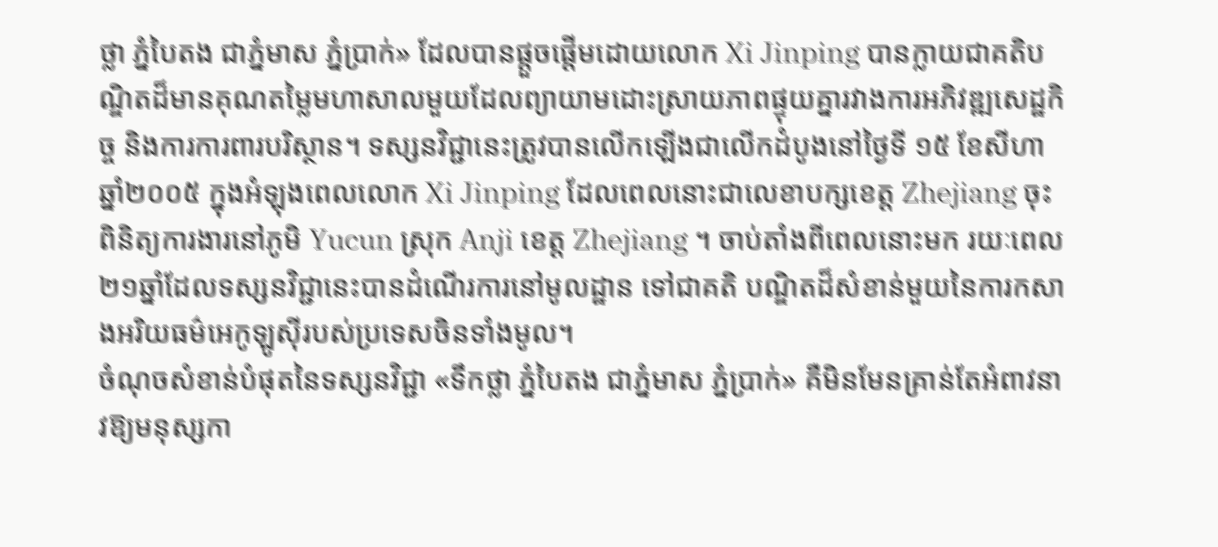ថ្លា ភ្នំបៃតង ជាភ្នំមាស ភ្នំប្រាក់» ដែលបានផ្តួចផ្តើមដោយលោក Xi Jinping បានក្លាយជាគតិបណ្ឌិតដ៏មានគុណតម្លៃមហាសាលមួយដែលព្យាយាមដោះស្រាយភាពផ្ទុយគ្នារវាងការអភិវឌ្ឍសេដ្ឋកិច្ច និងការការពារបរិស្ថាន។ ទស្សនវិជ្ជានេះត្រូវបានលើកឡើងជាលើកដំបូងនៅថ្ងៃទី ១៥ ខែសីហា ឆ្នាំ២០០៥ ក្នុងអំឡុងពេលលោក Xi Jinping ដែលពេលនោះជាលេខាបក្សខេត្ត Zhejiang ចុះពិនិត្យការងារនៅភូមិ Yucun ស្រុក Anji ខេត្ត Zhejiang ។ ចាប់តាំងពីពេលនោះមក រយៈពេល២១ឆ្នាំដែលទស្សនវិជ្ជានេះបានដំណើរការនៅមូលដ្ឋាន ទៅជាគតិ បណ្ឌិតដ៏សំខាន់មួយនៃការកសាងអរិយធម៌អេកូឡូស៊ីរបស់ប្រទេសចិនទាំងមូល។
ចំណុចសំខាន់បំផុតនៃទស្សនវិជ្ជា «ទឹកថ្លា ភ្នំបៃតង ជាភ្នំមាស ភ្នំប្រាក់» គឺមិនមែនគ្រាន់តែអំពាវនាវឱ្យមនុស្សកា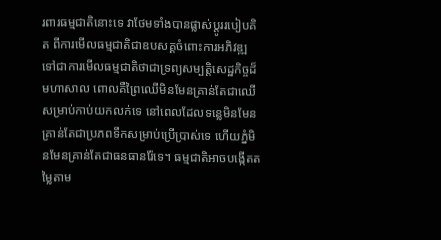រពារធម្មជាតិនោះទេ វាថែមទាំងបានផ្លាស់ប្តូររបៀបគិត ពីការមើលធម្មជាតិជាឧបសគ្គចំពោះការអភិវឌ្ឍ ទៅជាការមើលធម្មជាតិថាជាទ្រព្យសម្បត្តិសេដ្ឋកិច្ចដ៏
មហាសាល ពោលគឺព្រៃឈើមិនមែនគ្រាន់តែជាឈើសម្រាប់កាប់យកលក់ទេ នៅពេលដែលទន្លេមិនមែនគ្រាន់តែជាប្រភពទឹកសម្រាប់ប្រើប្រាស់ទេ ហើយភ្នំមិនមែនគ្រាន់តែជាធនធានរ៉ែទេ។ ធម្មជាតិអាចបង្កើតតម្លៃតាម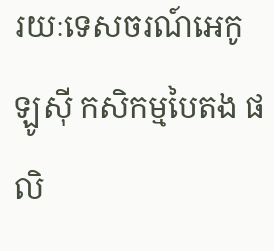រយៈទេសចរណ៍អេកូឡូស៊ី កសិកម្មបៃតង ផលិ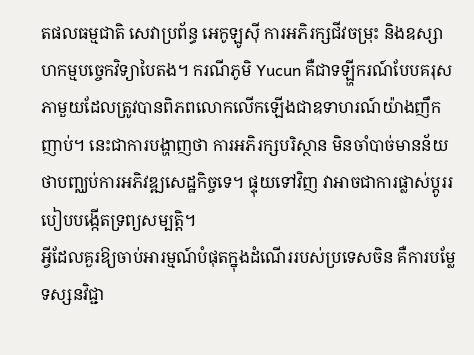តផលធម្មជាតិ សេវាប្រព័ន្ធ អេកូឡូស៊ី ការអភិរក្សជីវចម្រុះ និងឧស្សាហកម្មបច្ចេកវិទ្យាបៃតង។ ករណីភូមិ Yucun គឺជាទឡ្ហីករណ៍បែបគរុសភាមួយដែលត្រូវបានពិភពលោកលើកឡើងជាឧទាហរណ៍យ៉ាងញឹកញាប់។ នេះជាការបង្ហាញថា ការអភិរក្សបរិស្ថាន មិនចាំបាច់មានន័យថាបញ្ឈប់ការអភិវឌ្ឍសេដ្ឋកិច្ចទេ។ ផ្ទុយទៅវិញ វាអាចជាការផ្លាស់ប្តូររបៀបបង្កើតទ្រព្យសម្បត្តិ។
អ្វីដែលគួរឱ្យចាប់អារម្មណ៍បំផុតក្នុងដំណើររបស់ប្រទេសចិន គឺការបម្លែទស្សនវិជ្ជា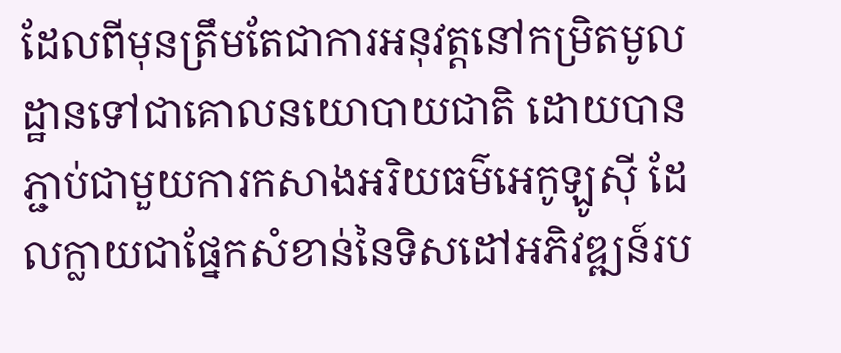ដែលពីមុនត្រឹមតែជាការអនុវត្តនៅកម្រិតមូលដ្ឋានទៅជាគោលនយោបាយជាតិ ដោយបានភ្ជាប់ជាមួយការកសាងអរិយធម៌អេកូឡូស៊ី ដែលក្លាយជាផ្នែកសំខាន់នៃទិសដៅអភិវឌ្ឍន៍រប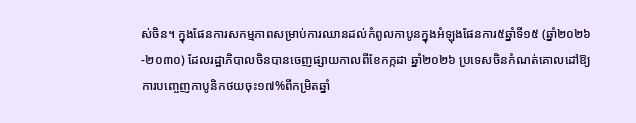ស់ចិន។ ក្នុងផែនការសកម្មភាពសម្រាប់ការឈានដល់កំពូលកាបូនក្នុងអំឡុងផែនការ៥ឆ្នាំទី១៥ (ឆ្នាំ២០២៦-២០៣០) ដែលរដ្ឋាភិបាលចិនបានចេញផ្សាយកាលពីខែកក្កដា ឆ្នាំ២០២៦ ប្រទេសចិនកំណត់គោលដៅឱ្យការបញ្ចេញកាបូនិកថយចុះ១៧%ពីកម្រិតឆ្នាំ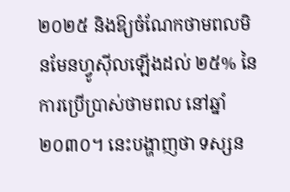២០២៥ និងឱ្យចំណែកថាមពលមិនមែនហ្វូស៊ីលឡើងដល់ ២៥% នៃការប្រើប្រាស់ថាមពល នៅឆ្នាំ២០៣០។ នេះបង្ហាញថា ទស្សន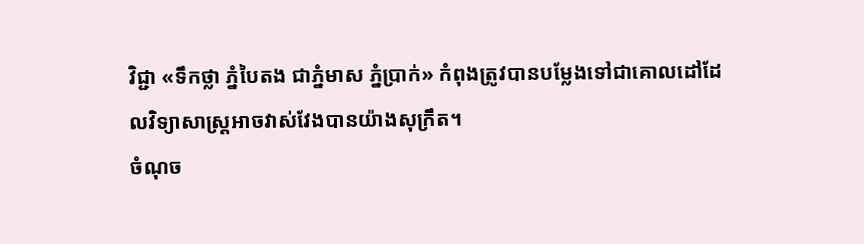វិជ្ជា «ទឹកថ្លា ភ្នំបៃតង ជាភ្នំមាស ភ្នំប្រាក់» កំពុងត្រូវបានបម្លែងទៅជាគោលដៅដែលវិទ្យាសាស្រ្តអាចវាស់វែងបានយ៉ាងសុក្រឹត។
ចំណុច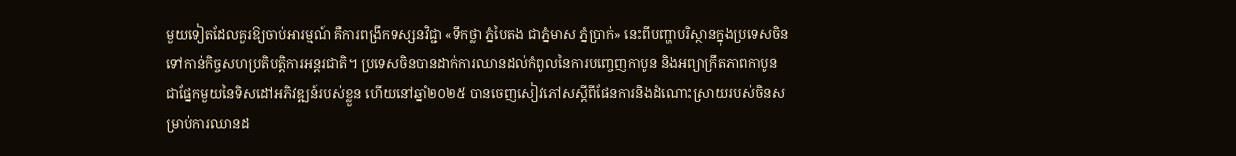មួយទៀតដែលគួរឱ្យចាប់អារម្មណ៍ គឺការពង្រីកទស្សនវិជ្ជា «ទឹកថ្លា ភ្នំបៃតង ជាភ្នំមាស ភ្នំប្រាក់» នេះពីបញ្ហាបរិស្ថានក្នុងប្រទេសចិន ទៅកាន់កិច្ចសហប្រតិបត្តិការអន្តរជាតិ។ ប្រទេសចិនបានដាក់ការឈានដល់កំពូលនៃការបញ្ចេញកាបូន និងអព្យាក្រឹតភាពកាបូន
ជាផ្នែកមួយនៃទិសដៅអភិវឌ្ឍន៍របស់ខ្លួន ហើយនៅឆ្នាំ២០២៥ បានចេញសៀវភៅសស្តីពីផែនការនិងដំណោះស្រាយរបស់ចិនសម្រាប់ការឈានដ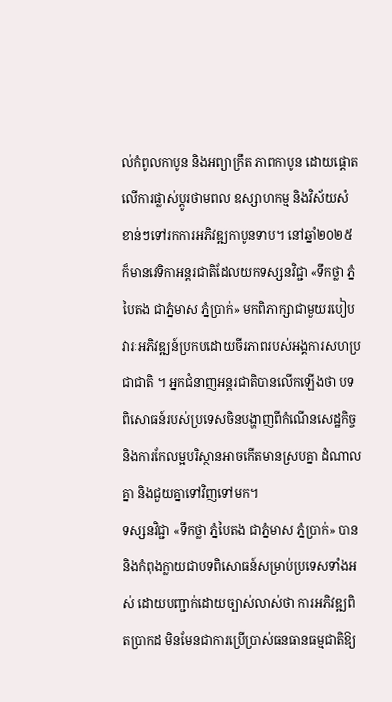ល់កំពូលកាបូន និងអព្យាក្រឹត ភាពកាបូន ដោយផ្តោតលើការផ្លាស់ប្តូរថាមពល ឧស្សាហកម្ម និងវិស័យសំខាន់ៗទៅរកការអភិវឌ្ឍកាបូនទាប។ នៅឆ្នាំ២០២៥ ក៏មានវេទិកាអន្តរជាតិដែលយកទស្សនវិជ្ជា «ទឹកថ្លា ភ្នំបៃតង ជាភ្នំមាស ភ្នំប្រាក់» មកពិភាក្សាជាមួយរបៀបវារៈអភិវឌ្ឍន៍ប្រកបដោយចីរភាពរបស់អង្គការសហប្រជាជាតិ ។ អ្នកជំនាញអន្តរជាតិបានលើកឡើងថា បទពិសោធន៍របស់ប្រទេសចិនបង្ហាញពីកំណើនសេដ្ឋកិច្ច និងការកែលម្អបរិស្ថានអាចកើតមានស្របគ្នា ដំណាលគ្នា និងជួយគ្នាទៅវិញទៅមក។
ទស្សនវិជ្ជា «ទឹកថ្លា ភ្នំបៃតង ជាភ្នំមាស ភ្នំប្រាក់» បាននិងកំពុងក្លាយជាបទពិសោធន៍សម្រាប់ប្រទេសទាំងអស់ ដោយបញ្ជាក់ដោយច្បាស់លាស់ថា ការអភិវឌ្ឍពិតប្រាកដ មិនមែនជាការប្រើប្រាស់ធនធានធម្មជាតិឱ្យ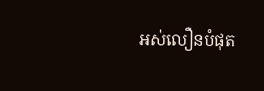អស់លឿនបំផុត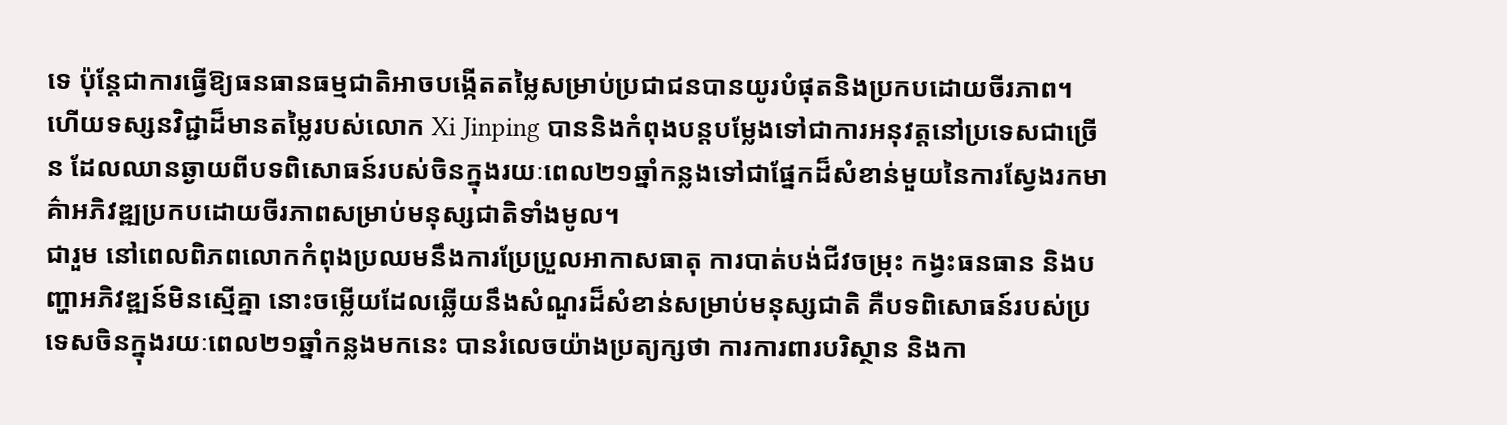ទេ ប៉ុន្តែជាការធ្វើឱ្យធនធានធម្មជាតិអាចបង្កើតតម្លៃសម្រាប់ប្រជាជនបានយូរបំផុតនិងប្រកបដោយចីរភាព។
ហើយទស្សនវិជ្ជាដ៏មានតម្លៃរបស់លោក Xi Jinping បាននិងកំពុងបន្តបម្លែងទៅជាការអនុវត្តនៅប្រទេសជាច្រើន ដែលឈានឆ្ងាយពីបទពិសោធន៍របស់ចិនក្នុងរយៈពេល២១ឆ្នាំកន្លងទៅជាផ្នែកដ៏សំខាន់មួយនៃការស្វែងរកមាគ៌ាអភិវឌ្ឍប្រកបដោយចីរភាពសម្រាប់មនុស្សជាតិទាំងមូល។
ជារួម នៅពេលពិភពលោកកំពុងប្រឈមនឹងការប្រែប្រួលអាកាសធាតុ ការបាត់បង់ជីវចម្រុះ កង្វះធនធាន និងបញ្ហាអភិវឌ្ឍន៍មិនស្មើគ្នា នោះចម្លើយដែលឆ្លើយនឹងសំណួរដ៏សំខាន់សម្រាប់មនុស្សជាតិ គឺបទពិសោធន៍របស់ប្រទេសចិនក្នុងរយៈពេល២១ឆ្នាំកន្លងមកនេះ បានរំលេចយ៉ាងប្រត្យក្សថា ការការពារបរិស្ថាន និងកា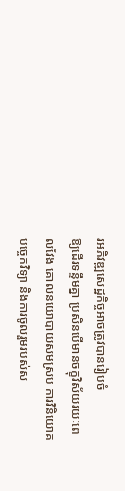រអភិវឌ្ឍសេដ្ឋកិច្ចអាចត្រូវបានរៀបចំ
ឱ្យដើរទន្ទឹមគ្នា ប្រសិនបើមានចក្ខុវិស័យរយៈពេលវែង គោលនយោបាយសមស្រប ការវិនិយោគ បច្ចេកវិទ្យា និងការចូលរួមរបស់ស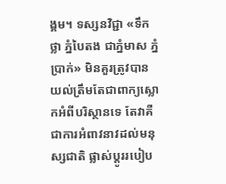ង្គម។ ទស្សនវិជ្ជា «ទឹកថ្លា ភ្នំបៃតង ជាភ្នំមាស ភ្នំប្រាក់» មិនគួរត្រូវបានយល់ត្រឹមតែជាពាក្យស្លោកអំពីបរិស្ថានទេ តែវាគឺជាការអំពាវនាវដល់មនុស្សជាតិ ផ្លាស់ប្តូររបៀប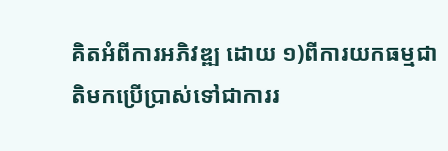គិតអំពីការអភិវឌ្ឍ ដោយ ១)ពីការយកធម្មជាតិមកប្រើប្រាស់ទៅជាការរ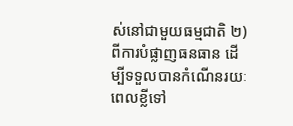ស់នៅជាមួយធម្មជាតិ ២)ពីការបំផ្លាញធនធាន ដើម្បីទទួលបានកំណើនរយៈពេលខ្លីទៅ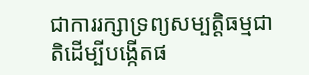ជាការរក្សាទ្រព្យសម្បត្តិធម្មជាតិដើម្បីបង្កើតផ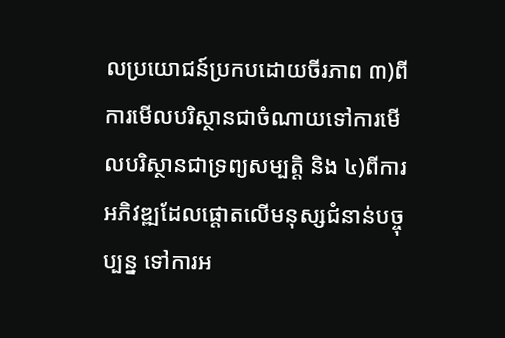លប្រយោជន៍ប្រកបដោយចីរភាព ៣)ពីការមើលបរិស្ថានជាចំណាយទៅការមើលបរិស្ថានជាទ្រព្យសម្បត្តិ និង ៤)ពីការអភិវឌ្ឍដែលផ្តោតលើមនុស្សជំនាន់បច្ចុប្បន្ន ទៅការអ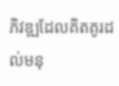ភិវឌ្ឍដែលគិតគូរដល់មនុ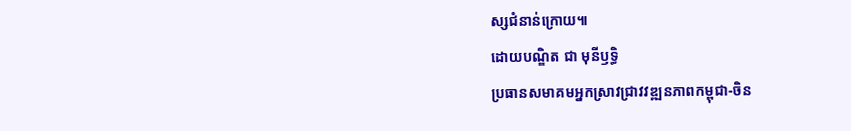ស្សជំនាន់ក្រោយ៕
ដោយបណ្ឌិត ជា មុនីឫទ្ធិ
ប្រធានសមាគមអ្នកស្រាវជ្រាវវឌ្ឍនភាពកម្ពុជា-ចិន